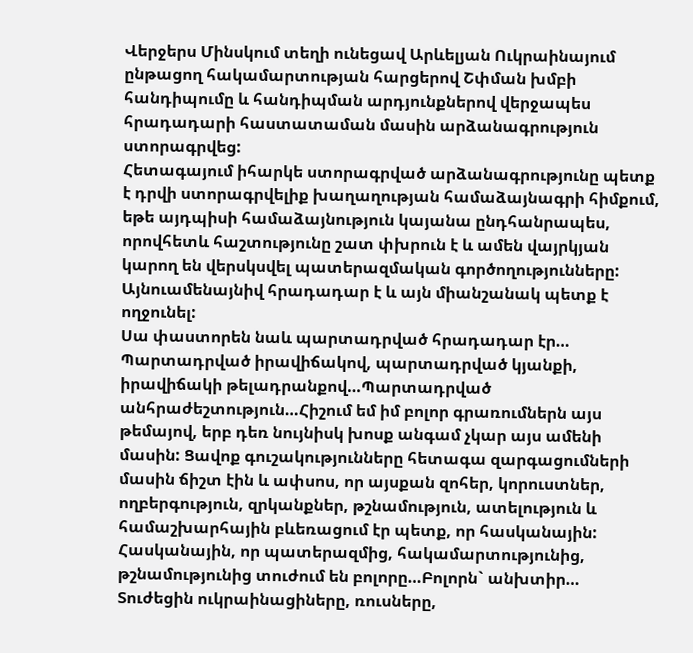Վերջերս Մինսկում տեղի ունեցավ Արևելյան Ուկրաինայում ընթացող հակամարտության հարցերով Շփման խմբի հանդիպումը և հանդիպման արդյունքներով վերջապես հրադադարի հաստատաման մասին արձանագրություն ստորագրվեց:
Հետագայում իհարկե ստորագրված արձանագրությունը պետք է դրվի ստորագրվելիք խաղաղության համաձայնագրի հիմքում, եթե այդպիսի համաձայնություն կայանա ընդհանրապես, որովհետև հաշտությունը շատ փխրուն է և ամեն վայրկյան կարող են վերսկսվել պատերազմական գործողությունները: Այնուամենայնիվ հրադադար է և այն միանշանակ պետք է ողջունել:
Սա փաստորեն նաև պարտադրված հրադադար էր…
Պարտադրված իրավիճակով, պարտադրված կյանքի, իրավիճակի թելադրանքով…Պարտադրված անհրաժեշտություն…Հիշում եմ իմ բոլոր գրառումներն այս թեմայով, երբ դեռ նույնիսկ խոսք անգամ չկար այս ամենի մասին: Ցավոք գուշակությունները հետագա զարգացումների մասին ճիշտ էին և ափսոս, որ այսքան զոհեր, կորուստներ, ողբերգություն, զրկանքներ, թշնամություն, ատելություն և համաշխարհային բևեռացում էր պետք, որ հասկանային: Հասկանային, որ պատերազմից, հակամարտությունից, թշնամությունից տուժում են բոլորը…Բոլորն` անխտիր…
Տուժեցին ուկրաինացիները, ռուսները,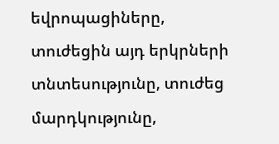եվրոպացիները, տուժեցին այդ երկրների տնտեսությունը, տուժեց մարդկությունը,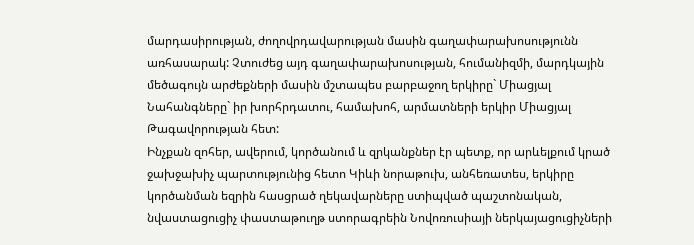մարդասիրության, ժողովրդավարության մասին գաղափարախոսությունն առհասարակ: Չտուժեց այդ գաղափարախոսության, հումանիզմի, մարդկային մեծագույն արժեքների մասին մշտապես բարբաջող երկիրը` Միացյալ Նահանգները` իր խորհրդատու, համախոհ, արմատների երկիր Միացյալ Թագավորության հետ:
Ինչքան զոհեր, ավերում, կործանում և զրկանքներ էր պետք, որ արևելքում կրած ջախջախիչ պարտությունից հետո Կիևի նորաթուխ, անհեռատես, երկիրը կործանման եզրին հասցրած ղեկավարները ստիպված պաշտոնական, նվաստացուցիչ փաստաթուղթ ստորագրեին Նովոռուսիայի ներկայացուցիչների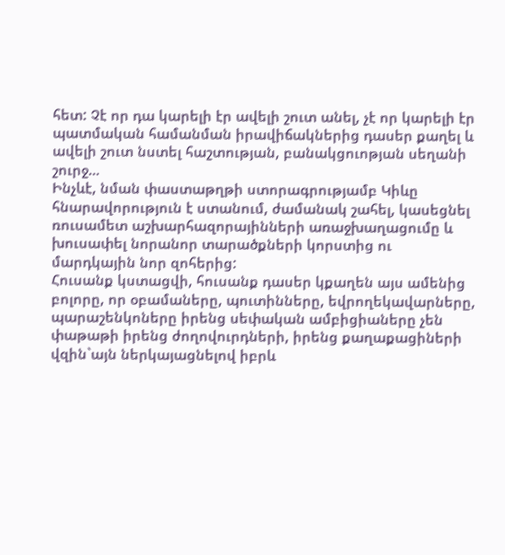հետ: Չէ որ դա կարելի էր ավելի շուտ անել, չէ որ կարելի էր պատմական համանման իրավիճակներից դասեր քաղել և ավելի շուտ նստել հաշտության, բանակցուոթյան սեղանի շուրջ…
Ինչևէ, նման փաստաթղթի ստորագրությամբ Կիևը հնարավորություն է ստանում, ժամանակ շահել, կասեցնել ռուսամետ աշխարհազորայինների առաջխաղացումը և խուսափել նորանոր տարածքների կորստից ու մարդկային նոր զոհերից:
Հուսանք կստացվի, հուսանք դասեր կքաղեն այս ամենից բոլորը, որ օբամաները, պուտինները, եվրողեկավարները, պարաշենկոները իրենց սեփական ամբիցիաները չեն փաթաթի իրենց ժողովուրդների, իրենց քաղաքացիների վզին`այն ներկայացնելով իբրև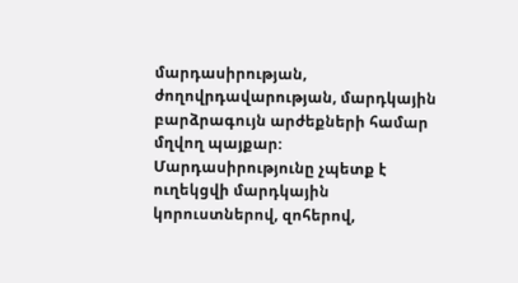մարդասիրության, ժողովրդավարության, մարդկային բարձրագույն արժեքների համար մղվող պայքար:
Մարդասիրությունը չպետք է ուղեկցվի մարդկային կորուստներով, զոհերով,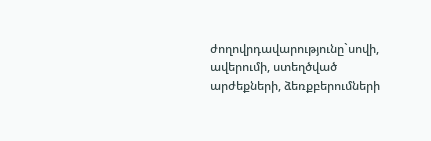ժողովրդավարությունը`սովի, ավերումի, ստեղծված արժեքների, ձեռքբերումների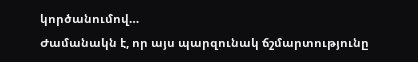կործանումով…
Ժամանակն է, որ այս պարզունակ ճշմարտությունը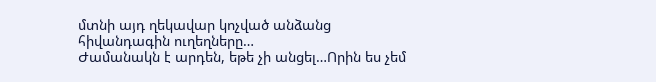մտնի այդ ղեկավար կոչված անձանց հիվանդագին ուղեղները…
Ժամանակն է արդեն, եթե չի անցել…Որին ես չեմ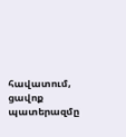հավատում, ցավոք պատերազմը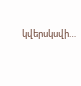կվերսկսվի…